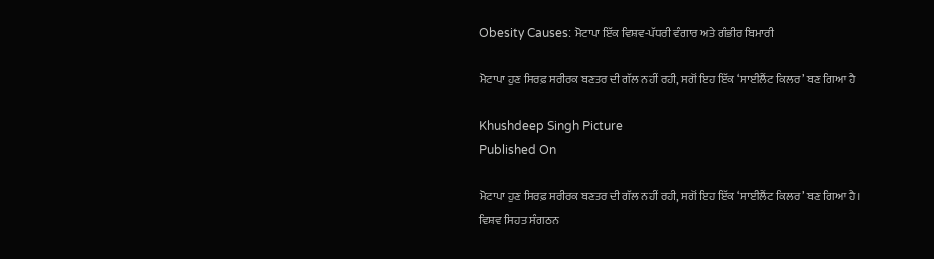Obesity Causes: ਮੋਟਾਪਾ ਇੱਕ ਵਿਸ਼ਵ-ਪੱਧਰੀ ਵੰਗਾਰ ਅਤੇ ਗੰਭੀਰ ਬਿਮਾਰੀ

ਮੋਟਾਪਾ ਹੁਣ ਸਿਰਫ਼ ਸਰੀਰਕ ਬਣਤਰ ਦੀ ਗੱਲ ਨਹੀਂ ਰਹੀ, ਸਗੋਂ ਇਹ ਇੱਕ ‘ਸਾਈਲੈਂਟ ਕਿਲਰ’ ਬਣ ਗਿਆ ਹੈ

Khushdeep Singh Picture
Published On

ਮੋਟਾਪਾ ਹੁਣ ਸਿਰਫ਼ ਸਰੀਰਕ ਬਣਤਰ ਦੀ ਗੱਲ ਨਹੀਂ ਰਹੀ, ਸਗੋਂ ਇਹ ਇੱਕ ‘ਸਾਈਲੈਂਟ ਕਿਲਰ’ ਬਣ ਗਿਆ ਹੈ। ਵਿਸ਼ਵ ਸਿਹਤ ਸੰਗਠਨ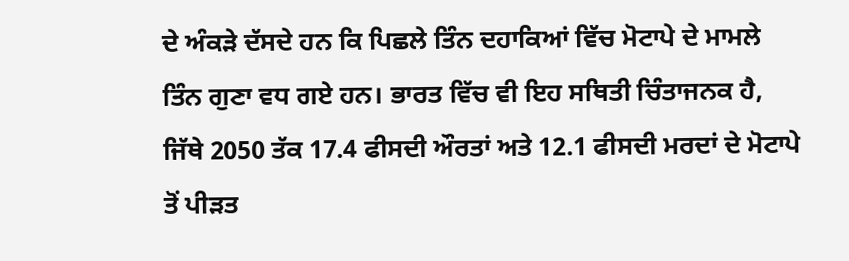ਦੇ ਅੰਕੜੇ ਦੱਸਦੇ ਹਨ ਕਿ ਪਿਛਲੇ ਤਿੰਨ ਦਹਾਕਿਆਂ ਵਿੱਚ ਮੋਟਾਪੇ ਦੇ ਮਾਮਲੇ ਤਿੰਨ ਗੁਣਾ ਵਧ ਗਏ ਹਨ। ਭਾਰਤ ਵਿੱਚ ਵੀ ਇਹ ਸਥਿਤੀ ਚਿੰਤਾਜਨਕ ਹੈ, ਜਿੱਥੇ 2050 ਤੱਕ 17.4 ਫੀਸਦੀ ਔਰਤਾਂ ਅਤੇ 12.1 ਫੀਸਦੀ ਮਰਦਾਂ ਦੇ ਮੋਟਾਪੇ ਤੋਂ ਪੀੜਤ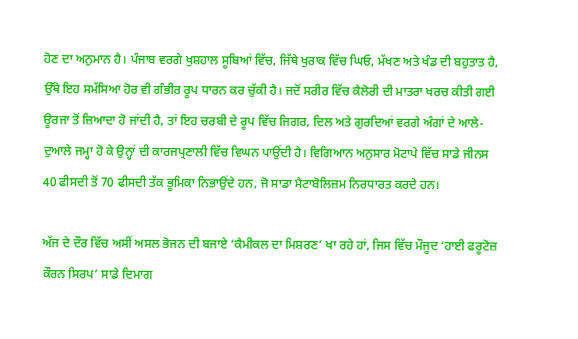ਹੋਣ ਦਾ ਅਨੁਮਾਨ ਹੈ। ਪੰਜਾਬ ਵਰਗੇ ਖੁਸ਼ਹਾਲ ਸੂਬਿਆਂ ਵਿੱਚ, ਜਿੱਥੇ ਖੁਰਾਕ ਵਿੱਚ ਘਿਓ, ਮੱਖਣ ਅਤੇ ਖੰਡ ਦੀ ਬਹੁਤਾਤ ਹੈ, ਉੱਥੇ ਇਹ ਸਮੱਸਿਆ ਹੋਰ ਵੀ ਗੰਭੀਰ ਰੂਪ ਧਾਰਨ ਕਰ ਚੁੱਕੀ ਹੈ। ਜਦੋਂ ਸਰੀਰ ਵਿੱਚ ਕੈਲੋਰੀ ਦੀ ਮਾਤਰਾ ਖਰਚ ਕੀਤੀ ਗਈ ਊਰਜਾ ਤੋਂ ਜ਼ਿਆਦਾ ਹੋ ਜਾਂਦੀ ਹੈ, ਤਾਂ ਇਹ ਚਰਬੀ ਦੇ ਰੂਪ ਵਿੱਚ ਜਿਗਰ, ਦਿਲ ਅਤੇ ਗੁਰਦਿਆਂ ਵਰਗੇ ਅੰਗਾਂ ਦੇ ਆਲੇ-ਦੁਆਲੇ ਜਮ੍ਹਾ ਹੋ ਕੇ ਉਨ੍ਹਾਂ ਦੀ ਕਾਰਜਪ੍ਰਣਾਲੀ ਵਿੱਚ ਵਿਘਨ ਪਾਉਂਦੀ ਹੈ। ਵਿਗਿਆਨ ਅਨੁਸਾਰ ਮੋਟਾਪੇ ਵਿੱਚ ਸਾਡੇ ਜੀਨਸ 40 ਫੀਸਦੀ ਤੋਂ 70 ਫੀਸਦੀ ਤੱਕ ਭੂਮਿਕਾ ਨਿਭਾਉਂਦੇ ਹਨ, ਜੋ ਸਾਡਾ ਮੈਟਾਬੋਲਿਜ਼ਮ ਨਿਰਧਾਰਤ ਕਰਦੇ ਹਨ।

ਅੱਜ ਦੇ ਦੌਰ ਵਿੱਚ ਅਸੀਂ ਅਸਲ ਭੋਜਨ ਦੀ ਬਜਾਏ ‘ਕੈਮੀਕਲ ਦਾ ਮਿਸ਼ਰਣ’ ਖਾ ਰਹੇ ਹਾਂ, ਜਿਸ ਵਿੱਚ ਮੌਜੂਦ ‘ਹਾਈ ਫਰੂਟੋਜ਼ ਕੌਰਨ ਸਿਰਪ’ ਸਾਡੇ ਦਿਮਾਗ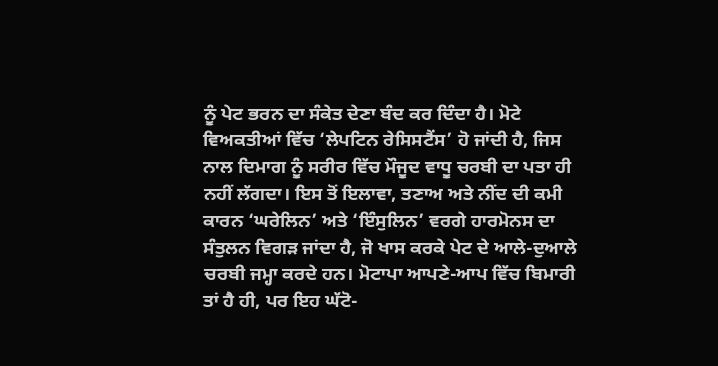ਨੂੰ ਪੇਟ ਭਰਨ ਦਾ ਸੰਕੇਤ ਦੇਣਾ ਬੰਦ ਕਰ ਦਿੰਦਾ ਹੈ। ਮੋਟੇ ਵਿਅਕਤੀਆਂ ਵਿੱਚ ‘ਲੇਪਟਿਨ ਰੇਸਿਸਟੈਂਸ’ ਹੋ ਜਾਂਦੀ ਹੈ, ਜਿਸ ਨਾਲ ਦਿਮਾਗ ਨੂੰ ਸਰੀਰ ਵਿੱਚ ਮੌਜੂਦ ਵਾਧੂ ਚਰਬੀ ਦਾ ਪਤਾ ਹੀ ਨਹੀਂ ਲੱਗਦਾ। ਇਸ ਤੋਂ ਇਲਾਵਾ, ਤਣਾਅ ਅਤੇ ਨੀਂਦ ਦੀ ਕਮੀ ਕਾਰਨ ‘ਘਰੇਲਿਨ’ ਅਤੇ ‘ਇੰਸੁਲਿਨ’ ਵਰਗੇ ਹਾਰਮੋਨਸ ਦਾ ਸੰਤੁਲਨ ਵਿਗੜ ਜਾਂਦਾ ਹੈ, ਜੋ ਖਾਸ ਕਰਕੇ ਪੇਟ ਦੇ ਆਲੇ-ਦੁਆਲੇ ਚਰਬੀ ਜਮ੍ਹਾ ਕਰਦੇ ਹਨ। ਮੋਟਾਪਾ ਆਪਣੇ-ਆਪ ਵਿੱਚ ਬਿਮਾਰੀ ਤਾਂ ਹੈ ਹੀ, ਪਰ ਇਹ ਘੱਟੋ-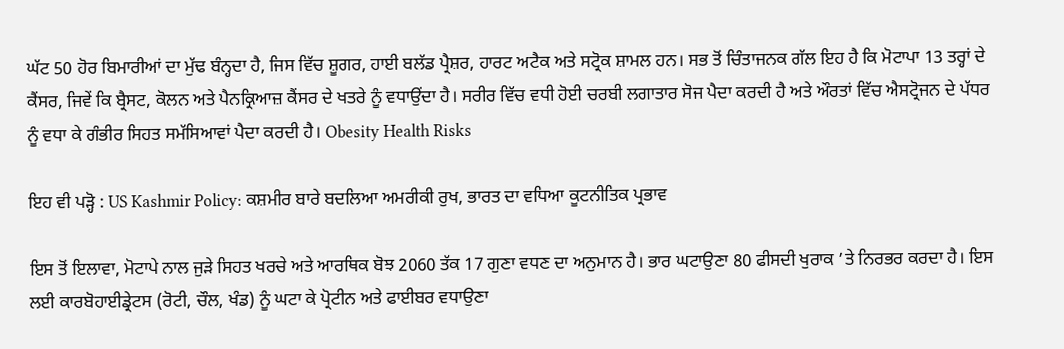ਘੱਟ 50 ਹੋਰ ਬਿਮਾਰੀਆਂ ਦਾ ਮੁੱਢ ਬੰਨ੍ਹਦਾ ਹੈ, ਜਿਸ ਵਿੱਚ ਸ਼ੂਗਰ, ਹਾਈ ਬਲੱਡ ਪ੍ਰੈਸ਼ਰ, ਹਾਰਟ ਅਟੈਕ ਅਤੇ ਸਟ੍ਰੋਕ ਸ਼ਾਮਲ ਹਨ। ਸਭ ਤੋਂ ਚਿੰਤਾਜਨਕ ਗੱਲ ਇਹ ਹੈ ਕਿ ਮੋਟਾਪਾ 13 ਤਰ੍ਹਾਂ ਦੇ ਕੈਂਸਰ, ਜਿਵੇਂ ਕਿ ਬ੍ਰੈਸਟ, ਕੋਲਨ ਅਤੇ ਪੈਨਕ੍ਰਿਆਜ਼ ਕੈਂਸਰ ਦੇ ਖਤਰੇ ਨੂੰ ਵਧਾਉਂਦਾ ਹੈ। ਸਰੀਰ ਵਿੱਚ ਵਧੀ ਹੋਈ ਚਰਬੀ ਲਗਾਤਾਰ ਸੋਜ ਪੈਦਾ ਕਰਦੀ ਹੈ ਅਤੇ ਔਰਤਾਂ ਵਿੱਚ ਐਸਟ੍ਰੋਜਨ ਦੇ ਪੱਧਰ ਨੂੰ ਵਧਾ ਕੇ ਗੰਭੀਰ ਸਿਹਤ ਸਮੱਸਿਆਵਾਂ ਪੈਦਾ ਕਰਦੀ ਹੈ। Obesity Health Risks

ਇਹ ਵੀ ਪੜ੍ਹੋ : US Kashmir Policy: ਕਸ਼ਮੀਰ ਬਾਰੇ ਬਦਲਿਆ ਅਮਰੀਕੀ ਰੁਖ, ਭਾਰਤ ਦਾ ਵਧਿਆ ਕੂਟਨੀਤਿਕ ਪ੍ਰਭਾਵ

ਇਸ ਤੋਂ ਇਲਾਵਾ, ਮੋਟਾਪੇ ਨਾਲ ਜੁੜੇ ਸਿਹਤ ਖਰਚੇ ਅਤੇ ਆਰਥਿਕ ਬੋਝ 2060 ਤੱਕ 17 ਗੁਣਾ ਵਧਣ ਦਾ ਅਨੁਮਾਨ ਹੈ। ਭਾਰ ਘਟਾਉਣਾ 80 ਫੀਸਦੀ ਖੁਰਾਕ ’ਤੇ ਨਿਰਭਰ ਕਰਦਾ ਹੈ। ਇਸ ਲਈ ਕਾਰਬੋਹਾਈਡ੍ਰੇਟਸ (ਰੋਟੀ, ਚੌਲ, ਖੰਡ) ਨੂੰ ਘਟਾ ਕੇ ਪ੍ਰੋਟੀਨ ਅਤੇ ਫਾਈਬਰ ਵਧਾਉਣਾ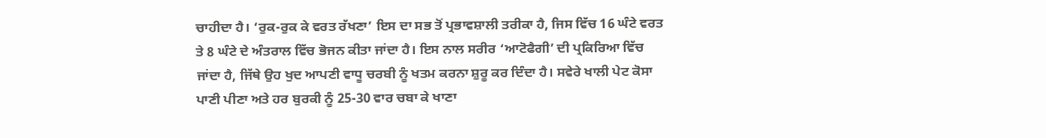ਚਾਹੀਦਾ ਹੈ। ‘ਰੁਕ-ਰੁਕ ਕੇ ਵਰਤ ਰੱਖਣਾ’ ਇਸ ਦਾ ਸਭ ਤੋਂ ਪ੍ਰਭਾਵਸ਼ਾਲੀ ਤਰੀਕਾ ਹੈ, ਜਿਸ ਵਿੱਚ 16 ਘੰਟੇ ਵਰਤ ਤੇ 8 ਘੰਟੇ ਦੇ ਅੰਤਰਾਲ ਵਿੱਚ ਭੋਜਨ ਕੀਤਾ ਜਾਂਦਾ ਹੈ। ਇਸ ਨਾਲ ਸਰੀਰ ‘ਆਟੋਫੈਗੀ’ ਦੀ ਪ੍ਰਕਿਰਿਆ ਵਿੱਚ ਜਾਂਦਾ ਹੈ, ਜਿੱਥੇ ਉਹ ਖੁਦ ਆਪਣੀ ਵਾਧੂ ਚਰਬੀ ਨੂੰ ਖਤਮ ਕਰਨਾ ਸ਼ੁਰੂ ਕਰ ਦਿੰਦਾ ਹੈ। ਸਵੇਰੇ ਖਾਲੀ ਪੇਟ ਕੋਸਾ ਪਾਣੀ ਪੀਣਾ ਅਤੇ ਹਰ ਬੁਰਕੀ ਨੂੰ 25-30 ਵਾਰ ਚਬਾ ਕੇ ਖਾਣਾ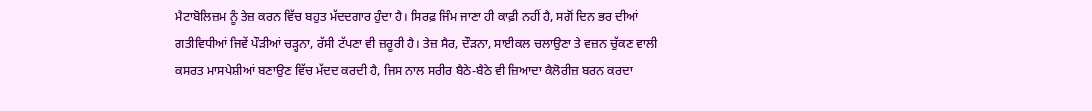ਮੈਟਾਬੋਲਿਜ਼ਮ ਨੂੰ ਤੇਜ਼ ਕਰਨ ਵਿੱਚ ਬਹੁਤ ਮੱਦਦਗਾਰ ਹੁੰਦਾ ਹੈ। ਸਿਰਫ਼ ਜਿੰਮ ਜਾਣਾ ਹੀ ਕਾਫ਼ੀ ਨਹੀਂ ਹੈ, ਸਗੋਂ ਦਿਨ ਭਰ ਦੀਆਂ ਗਤੀਵਿਧੀਆਂ ਜਿਵੇਂ ਪੌੜੀਆਂ ਚੜ੍ਹਨਾ, ਰੱਸੀ ਟੱਪਣਾ ਵੀ ਜ਼ਰੂਰੀ ਹੈ। ਤੇਜ਼ ਸੈਰ, ਦੌੜਨਾ, ਸਾਈਕਲ ਚਲਾਉਣਾ ਤੇ ਵਜ਼ਨ ਚੁੱਕਣ ਵਾਲੀ ਕਸਰਤ ਮਾਸਪੇਸ਼ੀਆਂ ਬਣਾਉਣ ਵਿੱਚ ਮੱਦਦ ਕਰਦੀ ਹੈ, ਜਿਸ ਨਾਲ ਸਰੀਰ ਬੈਠੇ-ਬੈਠੇ ਵੀ ਜ਼ਿਆਦਾ ਕੈਲੋਰੀਜ਼ ਬਰਨ ਕਰਦਾ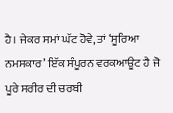ਹੈ। ਜੇਕਰ ਸਮਾਂ ਘੱਟ ਹੋਵੇ, ਤਾਂ ‘ਸੂਰਿਆ ਨਮਸਕਾਰ’ ਇੱਕ ਸੰਪੂਰਨ ਵਰਕਆਊਟ ਹੈ ਜੋ ਪੂਰੇ ਸਰੀਰ ਦੀ ਚਰਬੀ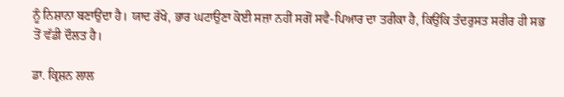ਨੂੰ ਨਿਸ਼ਾਨਾ ਬਣਾਉਂਦਾ ਹੈ। ਯਾਦ ਰੱਖੋ, ਭਾਰ ਘਟਾਉਣਾ ਕੋਈ ਸਜ਼ਾ ਨਹੀਂ ਸਗੋਂ ਸਵੈ-ਪਿਆਰ ਦਾ ਤਰੀਕਾ ਹੈ, ਕਿਉਂਕਿ ਤੰਦਰੁਸਤ ਸਰੀਰ ਹੀ ਸਭ ਤੋਂ ਵੱਡੀ ਦੌਲਤ ਹੈ।

ਡਾ. ਕ੍ਰਿਸ਼ਨ ਲਾਲ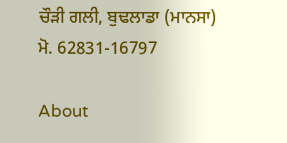ਚੌੜੀ ਗਲੀ, ਬੁਢਲਾਡਾ (ਮਾਨਸਾ)
ਮੋ. 62831-16797

About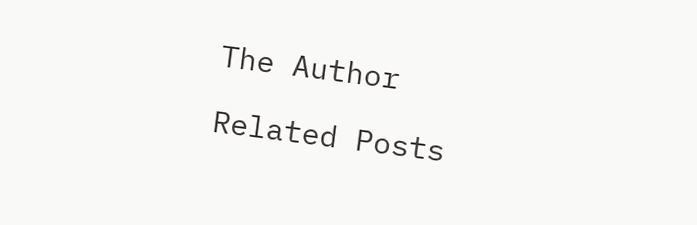The Author

Related Posts